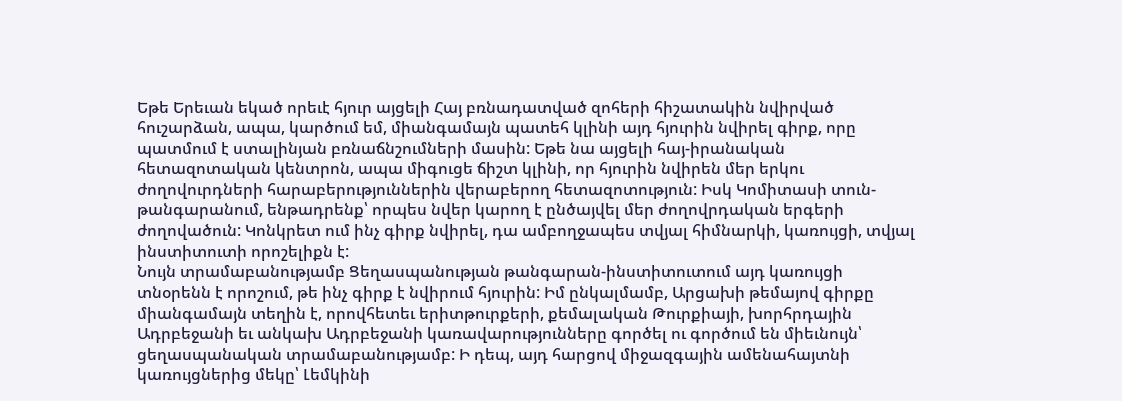Եթե Երեւան եկած որեւէ հյուր այցելի Հայ բռնադատված զոհերի հիշատակին նվիրված հուշարձան, ապա, կարծում եմ, միանգամայն պատեհ կլինի այդ հյուրին նվիրել գիրք, որը պատմում է ստալինյան բռնաճնշումների մասին: Եթե նա այցելի հայ-իրանական հետազոտական կենտրոն, ապա միգուցե ճիշտ կլինի, որ հյուրին նվիրեն մեր երկու ժողովուրդների հարաբերություններին վերաբերող հետազոտություն: Իսկ Կոմիտասի տուն-թանգարանում, ենթադրենք՝ որպես նվեր կարող է ընծայվել մեր ժողովրդական երգերի ժողովածուն: Կոնկրետ ում ինչ գիրք նվիրել, դա ամբողջապես տվյալ հիմնարկի, կառույցի, տվյալ ինստիտուտի որոշելիքն է:
Նույն տրամաբանությամբ Ցեղասպանության թանգարան-ինստիտուտում այդ կառույցի տնօրենն է որոշում, թե ինչ գիրք է նվիրում հյուրին: Իմ ընկալմամբ, Արցախի թեմայով գիրքը միանգամայն տեղին է, որովհետեւ երիտթուրքերի, քեմալական Թուրքիայի, խորհրդային Ադրբեջանի եւ անկախ Ադրբեջանի կառավարությունները գործել ու գործում են միեւնույն՝ ցեղասպանական տրամաբանությամբ: Ի դեպ, այդ հարցով միջազգային ամենահայտնի կառույցներից մեկը՝ Լեմկինի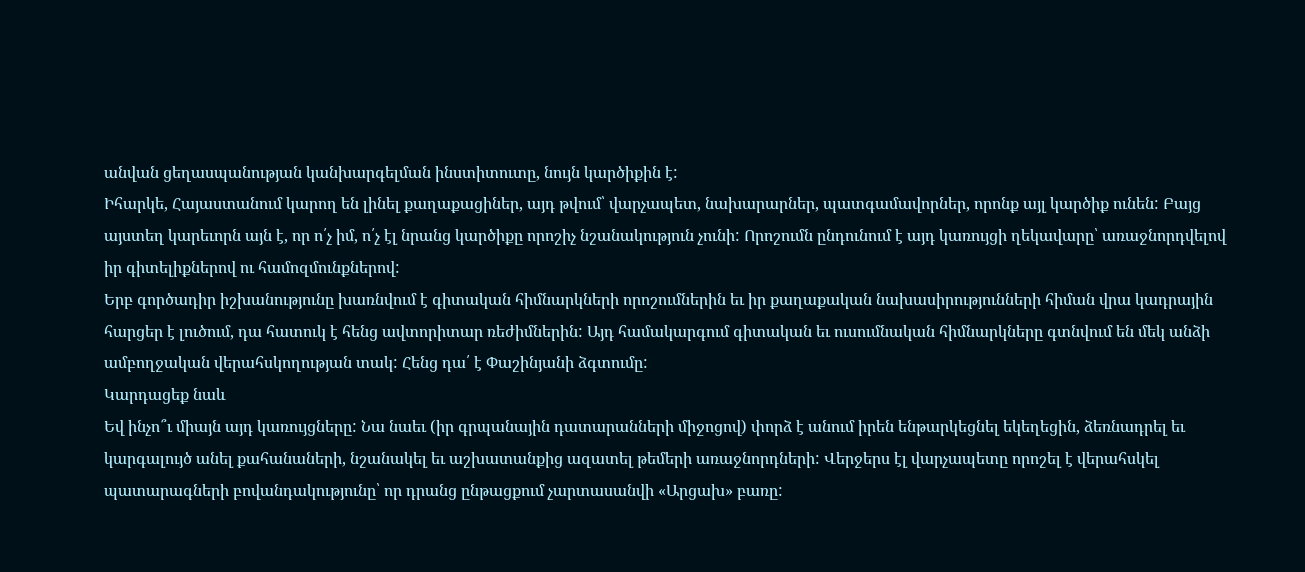անվան ցեղասպանության կանխարգելման ինստիտուտը, նույն կարծիքին է:
Իհարկե, Հայաստանում կարող են լինել քաղաքացիներ, այդ թվում՝ վարչապետ, նախարարներ, պատգամավորներ, որոնք այլ կարծիք ունեն: Բայց այստեղ կարեւորն այն է, որ ո՛չ իմ, ո՛չ էլ նրանց կարծիքը որոշիչ նշանակություն չունի: Որոշումն ընդունում է այդ կառույցի ղեկավարը՝ առաջնորդվելով իր գիտելիքներով ու համոզմունքներով:
Երբ գործադիր իշխանությունը խառնվում է գիտական հիմնարկների որոշումներին եւ իր քաղաքական նախասիրությունների հիման վրա կադրային հարցեր է լուծում, դա հատուկ է հենց ավտորիտար ռեժիմներին: Այդ համակարգում գիտական եւ ուսումնական հիմնարկները գտնվում են մեկ անձի ամբողջական վերահսկողության տակ: Հենց դա՛ է Փաշինյանի ձգտումը:
Կարդացեք նաև
Եվ ինչո՞ւ միայն այդ կառույցները: Նա նաեւ (իր գրպանային դատարանների միջոցով) փորձ է անում իրեն ենթարկեցնել եկեղեցին, ձեռնադրել եւ կարգալույծ անել քահանաների, նշանակել եւ աշխատանքից ազատել թեմերի առաջնորդների: Վերջերս էլ վարչապետը որոշել է վերահսկել պատարագների բովանդակությունը՝ որ դրանց ընթացքում չարտասանվի «Արցախ» բառը: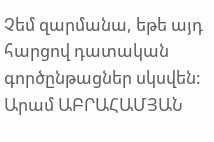Չեմ զարմանա, եթե այդ հարցով դատական գործընթացներ սկսվեն:
Արամ ԱԲՐԱՀԱՄՅԱՆ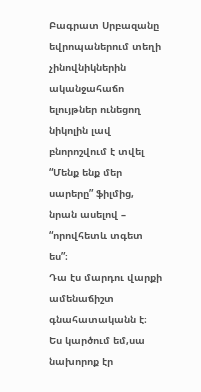Բագրատ Սրբազանը եվրոպաներում տեղի չինովնիկներին ականջահաճո ելույթներ ունեցող նիկոլին լավ բնորոշվում է տվել “Մենք ենք մեր սարերը” ֆիլմից, նրան ասելով – “որովհետև տգետ ես”։
Դա էս մարդու վարքի ամենաճիշտ գնահատականն է։
Ես կարծում եմ,սա նախորոք էր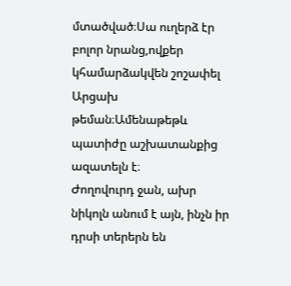մտածված։Սա ուղերձ էր բոլոր նրանց,ովքեր կհամարձակվեն շոշափել Արցախ թեման։Ամենաթեթև պատիժը աշխատանքից ազատելն է։
Ժողովուրդ ջան, ախր նիկոլն անում է այն, ինչն իր դրսի տերերն են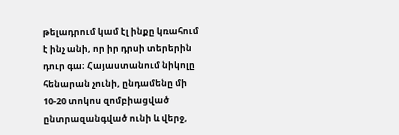թելադրում կամ էլ ինքը կռահում է ինչ անի, որ իր դրսի տերերին դուր գա։ Հայաստանում նիկոլը հենարան չունի, ընդամենը մի 10-20 տոկոս զոմբիացված ընտրազանգված ունի և վերջ,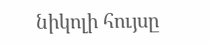նիկոլի հույսը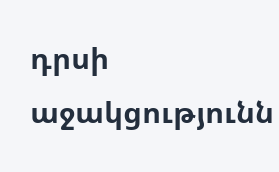դրսի աջակցությունն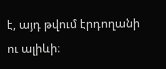է, այդ թվում էրդողանի ու ալիևի։